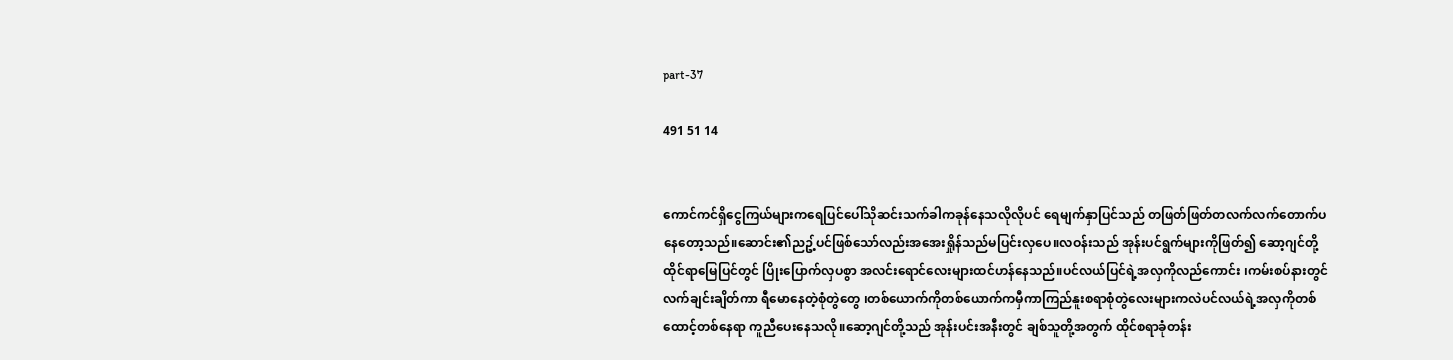part-37

491 51 14


ကောင်ကင်ရှိငွေကြယ်များကရေပြင်ပေါ်သိုဆင်းသက်ခါကခုန်နေသလိုလိုပင် ရေမျက်နှာပြင်သည် တဖြတ်ဖြတ်တလက်လက်တောက်ပနေတော့သည်။ဆောင်း၏ညဥ့်ပင်ဖြစ်သော်လည်းအအေးရှိုန်သည်မပြင်းလှပေ။လဝန်းသည် အုန်းပင်ရွက်များကိုဖြတ်၍ ဆော့ဂျင်တို့ထိုင်ရာမြေပြင်တွင် ပြိုးပြောက်လှပစွာ အလင်းရောင်လေးများထင်ဟန်နေသည်။ပင်လယ်ပြင်ရဲ့အလှကိုလည်ကောင်း ၊ကမ်းစပ်နားတွင်လက်ချင်းချိတ်ကာ ရီမောနေတဲ့စုံတွဲတွေ ၊တစ်ယောက်ကိုတစ်ယောက်ကမှီကာကြည်နူးစရာစုံတွဲလေးများကလဲပင်လယ်ရဲ့အလှကိုတစ်ထောင့်တစ်နေရာ ကူညီပေးနေသလို။ဆော့ဂျင်တို့သည် အုန်းပင်းအနီးတွင် ချစ်သူတို့အတွက် ထိုင်စရာခုံတန်း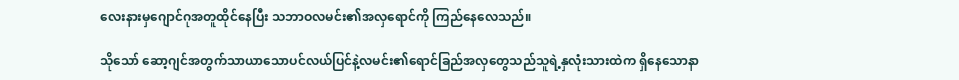လေးနားမှဂျောင်ဂုအတူထိုင်နေပြီး သဘာဝလမင်း၏အလှရောင်ကို ကြည်နေလေသည်။

သိုသော် ဆော့ဂျင်အတွက်သာယာသောပင်လယ်ပြင်နဲ့လမင်း၏ရောင်ခြည်အလှတွေသည်သူရဲ့နှလုံးသားထဲက ရှိနေသောနာ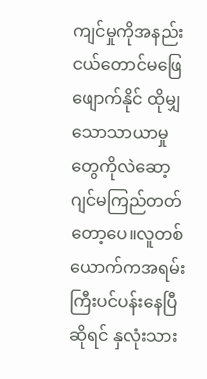ကျင်မှုကိုအနည်းငယ်တောင်မဖြေဖျောက်နိုင် ထိုမျှသောသာယာမှုတွေကိုလဲဆော့ဂျင်မကြည်တတ်တော့ပေ။လူတစ်ယောက်ကအရမ်းကြီးပင်ပန်းနေပြီဆိုရင် နှလုံးသား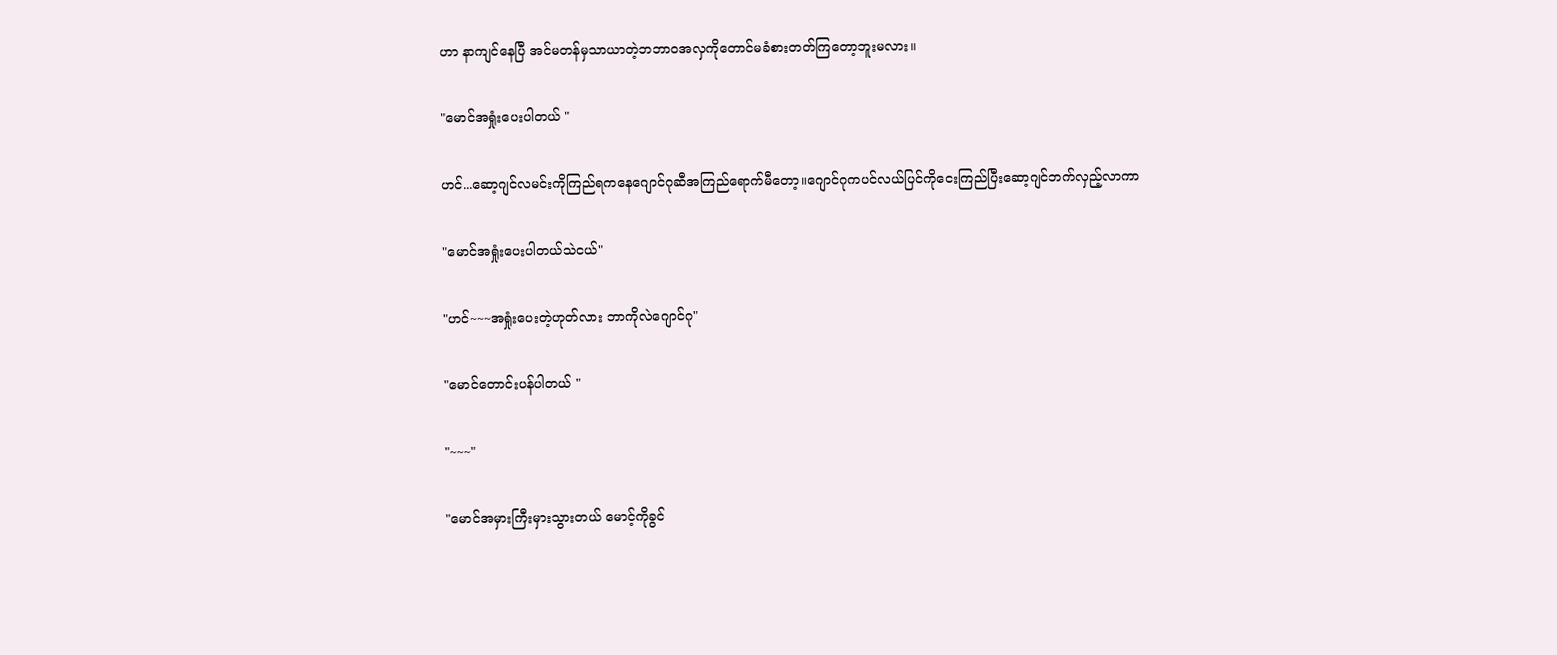ဟာ နာကျင်နေပြီ အင်မတန်မှသာယာတဲ့ဘဘာဝအလှကိုတောင်မခံစားတတ်ကြတော့ဘူးမလား။

"မောင်အရှုံးပေးပါတယ် "

ဟင်...ဆော့ဂျင်လမင်းကိုကြည်ရကနေဂျောင်ဂုဆီအကြည်ရောက်မီတော့။ဂျောင်ဂုကပင်လယ်ပြင်ကိုငေးကြည်ပြီးဆော့ဂျင်ဘက်လှည့်လာကာ

"မောင်အရှုံးပေးပါတယ်သဲငယ်"

"ဟင်~~~အရှုံးပေးတဲ့ဟုတ်လား ဘာကိုလဲဂျောင်ဂု"

"မောင်တောင်းပန်ပါတယ် "

"~~~"

"မောင်အမှားကြီးမှားသွားတယ် မောင့်ကိုခွင်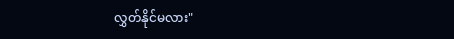လွှတ်နိုင်မလား"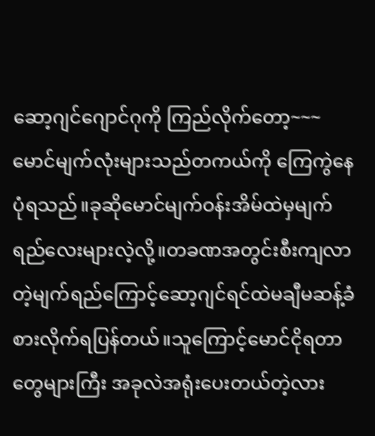ဆော့ဂျင်ဂျောင်ဂုကို ကြည်လိုက်တော့~~~မောင်မျက်လုံးများသည်တကယ်ကို ကြေကွဲနေပုံရသည်။ခုဆိုမောင်မျက်ဝန်းအိမ်ထဲမှမျက်ရည်လေးများလဲ့လို့။တခဏအတွင်းစီးကျလာတဲ့မျက်ရည်ကြောင့်ဆော့ဂျင်ရင်ထဲမချီမဆန့်ခံစားလိုက်ရပြန်တယ်။သူကြောင့်မောင်ငိုရတာတွေများကြီး အခုလဲအရုံးပေးတယ်တဲ့လား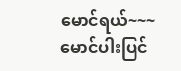မောင်ရယ်~~~မောင်ပါးပြင်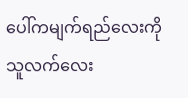ပေါ်ကမျက်ရည်လေးကိုသူလက်လေး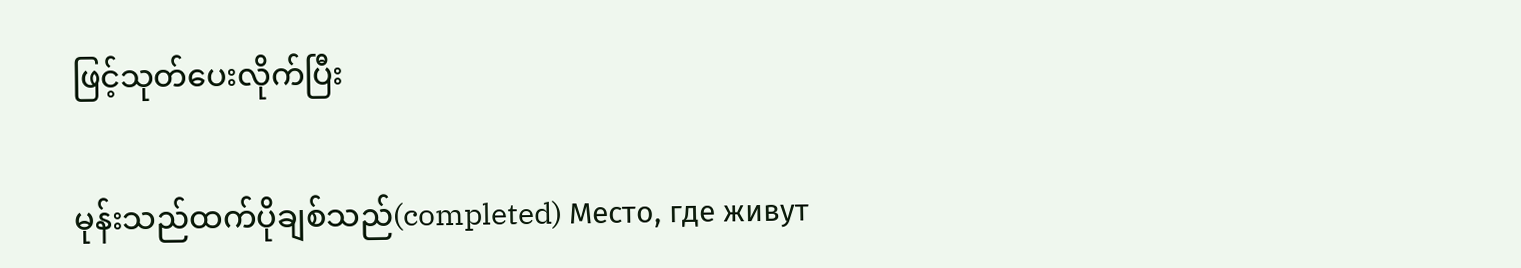ဖြင့်သုတ်ပေးလိုက်ပြီး

မုန်းသည်ထက်ပိုချစ်သည်(completed) Место, где живут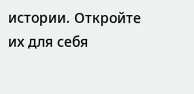истории. Откройте их для себя